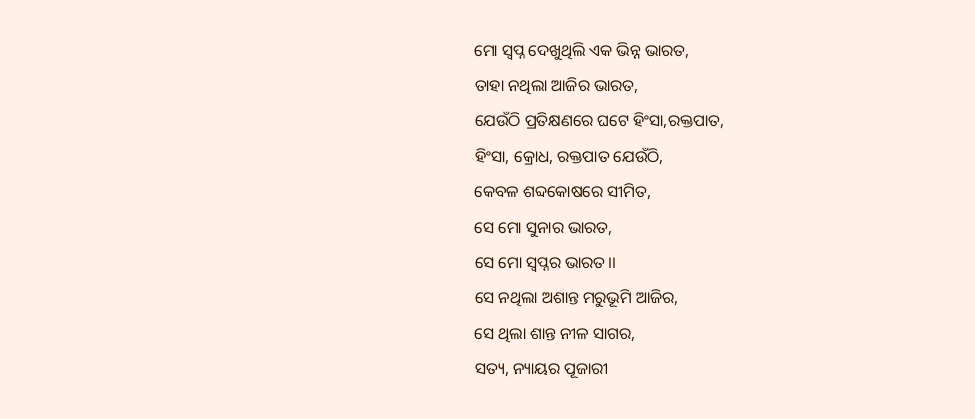ମୋ ସ୍ୱପ୍ନ ଦେଖୁଥିଲି ଏକ ଭିନ୍ନ ଭାରତ,
ତାହା ନଥିଲା ଆଜିର ଭାରତ,
ଯେଉଁଠି ପ୍ରତିକ୍ଷଣରେ ଘଟେ ହିଂସା,ରକ୍ତପାତ,
ହିଂସା, କ୍ରୋଧ, ରକ୍ତପାତ ଯେଉଁଠି,
କେବଳ ଶବ୍ଦକୋଷରେ ସୀମିତ,
ସେ ମୋ ସୁନାର ଭାରତ,
ସେ ମୋ ସ୍ୱପ୍ନର ଭାରତ।।
ସେ ନଥିଲା ଅଶାନ୍ତ ମରୁଭୂମି ଆଜିର,
ସେ ଥିଲା ଶାନ୍ତ ନୀଳ ସାଗର,
ସତ୍ୟ, ନ୍ୟାୟର ପୂଜାରୀ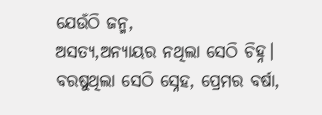ଯେଉଁଠି ଜନ୍ମ,
ଅସତ୍ୟ,ଅନ୍ୟାୟର ନଥିଲା ସେଠି ଚିହ୍ନ।
ବରଷୁଥିଲା ସେଠି ସ୍ନେହ, ପ୍ରେମର ବର୍ଷା,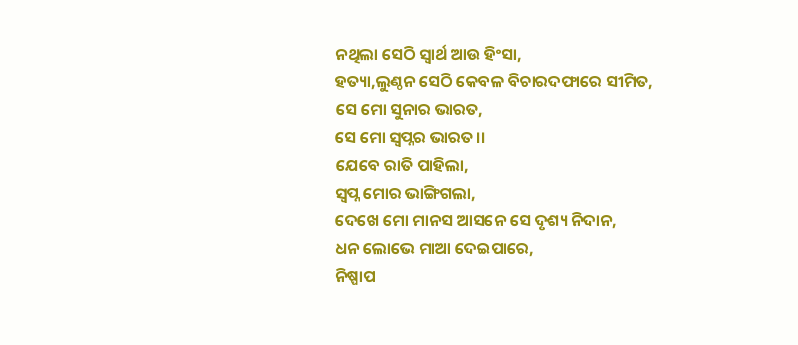ନଥିଲା ସେଠି ସ୍ୱାର୍ଥ ଆଉ ହିଂସା,
ହତ୍ୟା,ଲୁଣ୍ଠନ ସେଠି କେବଳ ବିଚାରଦଫାରେ ସୀମିତ,
ସେ ମୋ ସୁନାର ଭାରତ,
ସେ ମୋ ସ୍ୱପ୍ନର ଭାରତ।।
ଯେବେ ରାତି ପାହିଲା,
ସ୍ୱପ୍ନ ମୋର ଭାଙ୍ଗିଗଲା,
ଦେଖେ ମୋ ମାନସ ଆସନେ ସେ ଦୃଶ୍ୟ ନିଦାନ,
ଧନ ଲୋଭେ ମାଆ ଦେଇପାରେ,
ନିଷ୍ପାପ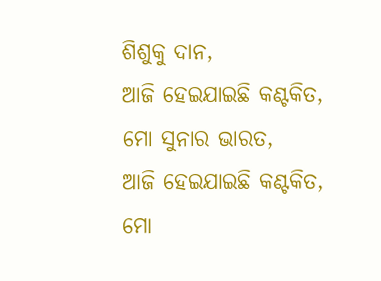ଶିଶୁକୁ ଦାନ,
ଆଜି ହେଇଯାଇଛି କଣ୍ଟକିତ, ମୋ ସୁନାର ଭାରତ,
ଆଜି ହେଇଯାଇଛି କଣ୍ଟକିତ, ମୋ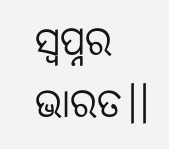ସ୍ୱପ୍ନର ଭାରତ।।